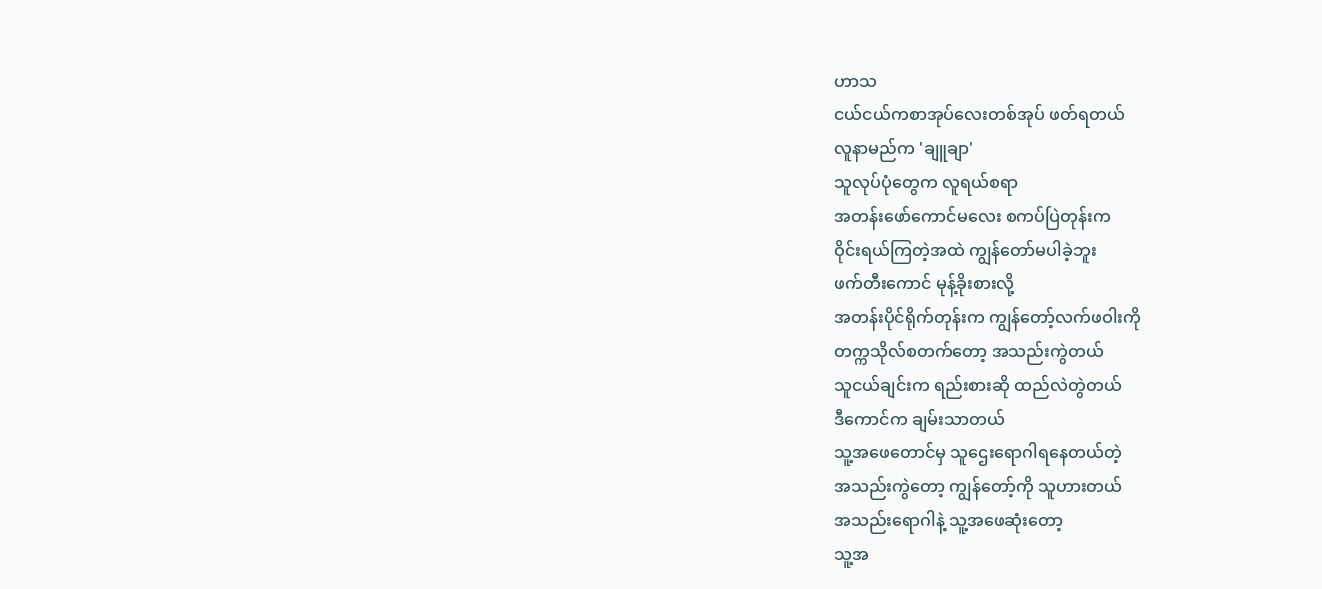ဟာသ
ငယ်ငယ်ကစာအုပ်လေးတစ်အုပ် ဖတ်ရတယ်
လူနာမည်က 'ချူချာ'
သူလုပ်ပုံတွေက လူရယ်စရာ
အတန်းဖော်ကောင်မလေး စကပ်ပြဲတုန်းက
ဝိုင်းရယ်ကြတဲ့အထဲ ကျွန်တော်မပါခဲ့ဘူး
ဖက်တီးကောင် မုန့်ခိုးစားလို့
အတန်းပိုင်ရိုက်တုန်းက ကျွန်တော့်လက်ဖဝါးကို
တက္ကသိုလ်စတက်တော့ အသည်းကွဲတယ်
သူငယ်ချင်းက ရည်းစားဆို ထည်လဲတွဲတယ်
ဒီကောင်က ချမ်းသာတယ်
သူ့အဖေတောင်မှ သူဌေးရောဂါရနေတယ်တဲ့
အသည်းကွဲတော့ ကျွန်တော့်ကို သူဟားတယ်
အသည်းရောဂါနဲ့ သူ့အဖေဆုံးတော့
သူ့အ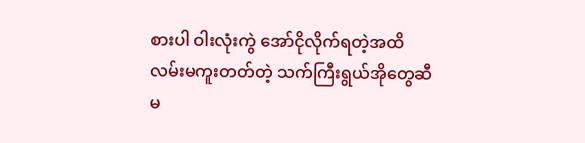စားပါ ဝါးလုံးကွဲ အော်ငိုလိုက်ရတဲ့အထိ
လမ်းမကူးတတ်တဲ့ သက်ကြီးရွယ်အိုတွေဆီ
မ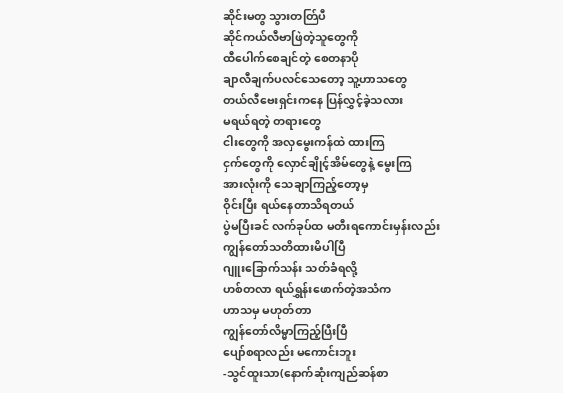ဆိုင်းမတွ သွားတတ်ြပီ
ဆိုင်ကယ်လီဗာဖြဲတဲ့သူတွေကို
ထီပေါက်စေချင်တဲ့ စေတနာပို
ချာလီချက်ပလင်သေတော့ သူ့ဟာသတွေ
တယ်လီဗေးရှင်းကနေ ပြန်လွှင့်ခဲ့သလား
မရယ်ရတဲ့ တရားတွေ
ငါးတွေကို အလှမွေးကန်ထဲ ထားကြ
ငှက်တွေကို လှောင်ချိုင့်အိမ်တွေနဲ့ မွေးကြ
အားလုံးကို သေချာကြည့်တော့မှ
ဝိုင်းပြီး ရယ်နေတာသိရတယ်
ပွဲမပြီးခင် လက်ခုပ်ထ မတီးရကောင်းမှန်းလည်း
ကျွန်တော်သတိထားမိပါပြီ
ဂျူးခြောက်သန်း သတ်ခံရလို့
ဟစ်တလာ ရယ်ရွှန်းဖောက်တဲ့အသံက
ဟာသမှ မဟုတ်တာ
ကျွန်တော်လိမ္မာကြည့်ပြီးပြီ
ပျော်စရာလည်း မကောင်းဘူး
-သွင်ထူးသာ(နောက်ဆုံးကျည်ဆန်စာ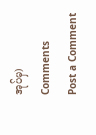အုပ်မှ)
Comments
Post a Comment